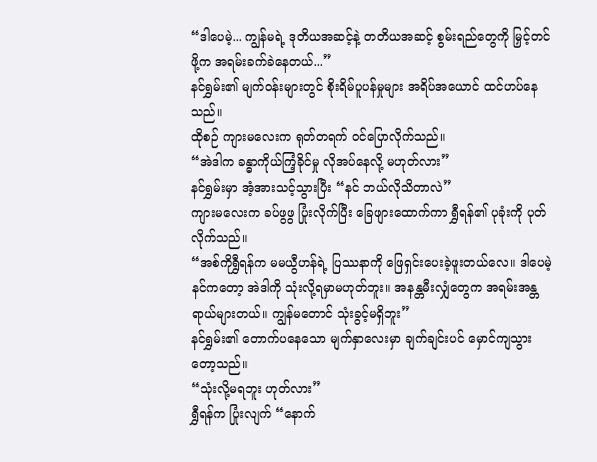“ဒါပေမဲ့... ကျွန်မရဲ့ ဒုတိယအဆင့်နဲ့ တတိယအဆင့် စွမ်းရည်တွေကို မြှင့်တင်ဖို့က အရမ်းခက်ခဲနေတယ်...”
နင်ရွှမ်း၏ မျက်ဝန်းများတွင် စိုးရိမ်ပူပန်မှုများ အရိပ်အယောင် ထင်ဟပ်နေသည်။
ထိုစဉ် ကျားမလေးက ရုတ်တရက် ဝင်ပြောလိုက်သည်။
“အဲဒါက ခန္ဓာကိုယ်ကြံ့ခိုင်မှု လိုအပ်နေလို့ မဟုတ်လား”
နင်ရွှမ်းမှာ အံ့အားသင့်သွားပြီး “နင် ဘယ်လိုသိတာလဲ”
ကျားမလေးက ခပ်ဖွဖွ ပြုံးလိုက်ပြီး ခြေဖျားထောက်ကာ ရွှီရန်၏ ပုခုံးကို ပုတ်လိုက်သည်။
“အစ်ကိုရွှီရန်က မမယွီဟန်ရဲ့ ပြဿနာကို ဖြေရှင်းပေးခဲ့ဖူးတယ်လေ။ ဒါပေမဲ့ နင်ကတော့ အဲဒါကို သုံးလို့ရမှာမဟုတ်ဘူး။ အနန္တမီးလျှံတွေက အရမ်းအန္တရာယ်များတယ်။ ကျွန်မတောင် သုံးခွင့်မရှိဘူး”
နင်ရွှမ်း၏ တောက်ပနေသော မျက်နှာလေးမှာ ချက်ချင်းပင် မှောင်ကျသွားတော့သည်။
“သုံးလို့မရဘူး ဟုတ်လား”
ရွှီရန်က ပြုံးလျက် “နောက်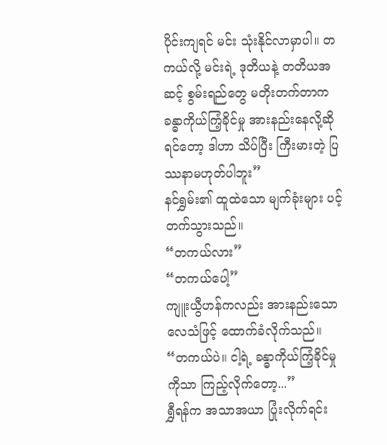ပိုင်းကျရင် မင်း သုံးနိုင်လာမှာပါ။ တကယ်လို့ မင်းရဲ့ ဒုတိယနဲ့ တတိယအဆင့် စွမ်းရည်တွေ မတိုးတက်တာက ခန္ဓာကိုယ်ကြံ့ခိုင်မှု အားနည်းနေလို့ဆိုရင်တော့ ဒါဟာ သိပ်ပြီး ကြီးမားတဲ့ ပြဿနာမဟုတ်ပါဘူး”
နင်ရွှမ်း၏ ထူထဲသော မျက်ခုံးများ ပင့်တက်သွားသည်။
“တကယ်လား”
“တကယ်ပေါ့”
ကျူးယွီဟန်ကလည်း အားနည်းသော လေသံဖြင့် ထောက်ခံလိုက်သည်။
“တကယ်ပဲ။ ငါ့ရဲ့ ခန္ဓာကိုယ်ကြံ့ခိုင်မှုကိုသာ ကြည့်လိုက်တော့...”
ရွှီရန်က အသာအယာ ပြုံးလိုက်ရင်း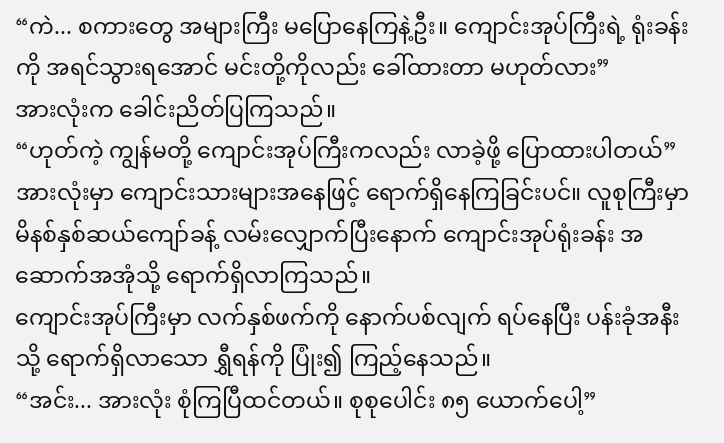“ကဲ... စကားတွေ အများကြီး မပြောနေကြနဲ့ဦး။ ကျောင်းအုပ်ကြီးရဲ့ ရုံးခန်းကို အရင်သွားရအောင် မင်းတို့ကိုလည်း ခေါ်ထားတာ မဟုတ်လား”
အားလုံးက ခေါင်းညိတ်ပြကြသည်။
“ဟုတ်ကဲ့ ကျွန်မတို့ ကျောင်းအုပ်ကြီးကလည်း လာခဲ့ဖို့ ပြောထားပါတယ်”
အားလုံးမှာ ကျောင်းသားများအနေဖြင့် ရောက်ရှိနေကြခြင်းပင်။ လူစုကြီးမှာ မိနစ်နှစ်ဆယ်ကျော်ခန့် လမ်းလျှောက်ပြီးနောက် ကျောင်းအုပ်ရုံးခန်း အဆောက်အအုံသို့ ရောက်ရှိလာကြသည်။
ကျောင်းအုပ်ကြီးမှာ လက်နှစ်ဖက်ကို နောက်ပစ်လျက် ရပ်နေပြီး ပန်းခုံအနီးသို့ ရောက်ရှိလာသော ရွှီရန်ကို ပြုံး၍ ကြည့်နေသည်။
“အင်း... အားလုံး စုံကြပြီထင်တယ်။ စုစုပေါင်း ၈၅ ယောက်ပေါ့”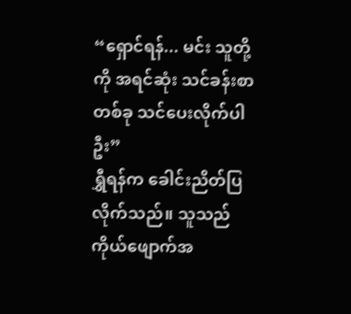“ရှောင်ရန်... မင်း သူတို့ကို အရင်ဆုံး သင်ခန်းစာတစ်ခု သင်ပေးလိုက်ပါဦး”
ရွှီရန်က ခေါင်းညိတ်ပြလိုက်သည်။ သူသည် ကိုယ်ဖျောက်အ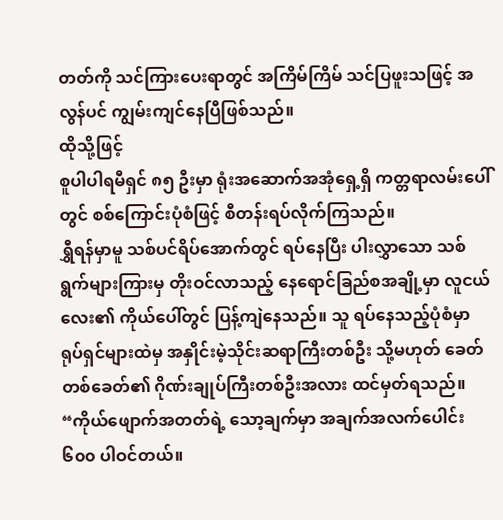တတ်ကို သင်ကြားပေးရာတွင် အကြိမ်ကြိမ် သင်ပြဖူးသဖြင့် အလွန်ပင် ကျွမ်းကျင်နေပြီဖြစ်သည်။
ထိုသို့ဖြင့်
စူပါပါရမီရှင် ၈၅ ဦးမှာ ရုံးအဆောက်အအုံရှေ့ရှိ ကတ္တရာလမ်းပေါ်တွင် စစ်ကြောင်းပုံစံဖြင့် စီတန်းရပ်လိုက်ကြသည်။
ရွှီရန်မှာမူ သစ်ပင်ရိပ်အောက်တွင် ရပ်နေပြီး ပါးလွှာသော သစ်ရွက်များကြားမှ တိုးဝင်လာသည့် နေရောင်ခြည်စအချို့မှာ လူငယ်လေး၏ ကိုယ်ပေါ်တွင် ပြန့်ကျဲနေသည်။ သူ ရပ်နေသည့်ပုံစံမှာ ရုပ်ရှင်များထဲမှ အနှိုင်းမဲ့သိုင်းဆရာကြီးတစ်ဦး သို့မဟုတ် ခေတ်တစ်ခေတ်၏ ဂိုဏ်းချုပ်ကြီးတစ်ဦးအလား ထင်မှတ်ရသည်။
“ကိုယ်ဖျောက်အတတ်ရဲ့ သော့ချက်မှာ အချက်အလက်ပေါင်း ၆၀၀ ပါဝင်တယ်။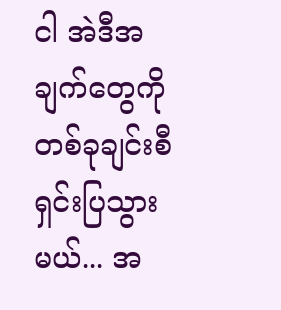ငါ အဲဒီအချက်တွေကို တစ်ခုချင်းစီ ရှင်းပြသွားမယ်... အ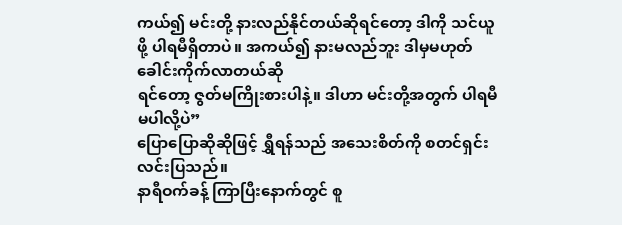ကယ်၍ မင်းတို့ နားလည်နိုင်တယ်ဆိုရင်တော့ ဒါကို သင်ယူဖို့ ပါရမီရှိတာပဲ။ အကယ်၍ နားမလည်ဘူး ဒါမှမဟုတ် ခေါင်းကိုက်လာတယ်ဆို
ရင်တော့ ဇွတ်မကြိုးစားပါနဲ့။ ဒါဟာ မင်းတို့အတွက် ပါရမီမပါလို့ပဲ”
ပြောပြောဆိုဆိုဖြင့် ရွှီရန်သည် အသေးစိတ်ကို စတင်ရှင်းလင်းပြသည်။
နာရီဝက်ခန့် ကြာပြီးနောက်တွင် စူ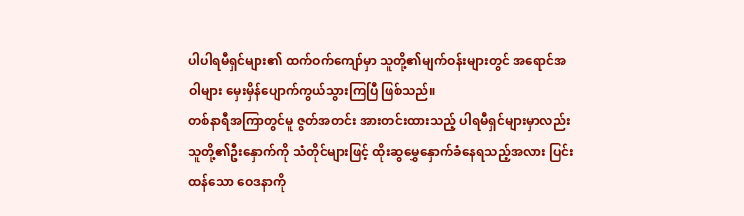ပါပါရမီရှင်များ၏ ထက်ဝက်ကျော်မှာ သူတို့၏မျက်ဝန်းများတွင် အရောင်အဝါများ မှေးမှိန်ပျောက်ကွယ်သွားကြပြီ ဖြစ်သည်။
တစ်နာရီအကြာတွင်မူ ဇွတ်အတင်း အားတင်းထားသည့် ပါရမီရှင်များမှာလည်း သူတို့၏ဦးနှောက်ကို သံတိုင်များဖြင့် ထိုးဆွမွှေနှောက်ခံနေရသည့်အလား ပြင်းထန်သော ဝေဒနာကို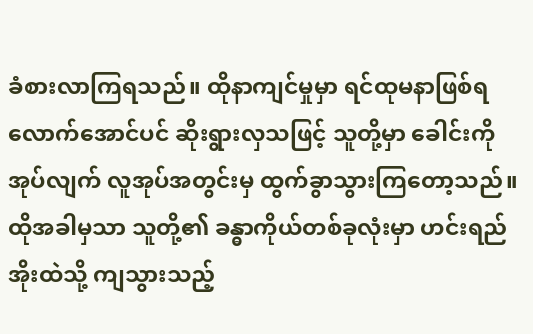ခံစားလာကြရသည်။ ထိုနာကျင်မှုမှာ ရင်ထုမနာဖြစ်ရလောက်အောင်ပင် ဆိုးရွားလှသဖြင့် သူတို့မှာ ခေါင်းကို အုပ်လျက် လူအုပ်အတွင်းမှ ထွက်ခွာသွားကြတော့သည်။
ထိုအခါမှသာ သူတို့၏ ခန္ဓာကိုယ်တစ်ခုလုံးမှာ ဟင်းရည်အိုးထဲသို့ ကျသွားသည့်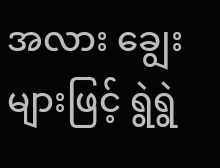အလား ချွေးများဖြင့် ရွဲရွဲ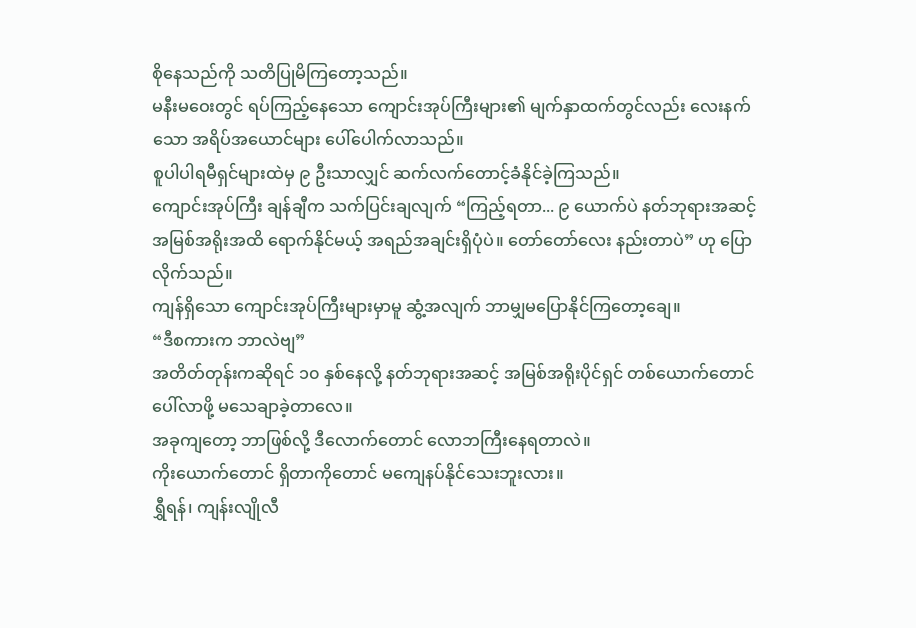စိုနေသည်ကို သတိပြုမိကြတော့သည်။
မနီးမဝေးတွင် ရပ်ကြည့်နေသော ကျောင်းအုပ်ကြီးများ၏ မျက်နှာထက်တွင်လည်း လေးနက်သော အရိပ်အယောင်များ ပေါ်ပေါက်လာသည်။
စူပါပါရမီရှင်များထဲမှ ၉ ဦးသာလျှင် ဆက်လက်တောင့်ခံနိုင်ခဲ့ကြသည်။
ကျောင်းအုပ်ကြီး ချန်ချီက သက်ပြင်းချလျက် “ကြည့်ရတာ... ၉ ယောက်ပဲ နတ်ဘုရားအဆင့် အမြစ်အရိုးအထိ ရောက်နိုင်မယ့် အရည်အချင်းရှိပုံပဲ။ တော်တော်လေး နည်းတာပဲ” ဟု ပြောလိုက်သည်။
ကျန်ရှိသော ကျောင်းအုပ်ကြီးများမှာမူ ဆွံ့အလျက် ဘာမျှမပြောနိုင်ကြတော့ချေ။
“ဒီစကားက ဘာလဲဗျ”
အတိတ်တုန်းကဆိုရင် ၁၀ နှစ်နေလို့ နတ်ဘုရားအဆင့် အမြစ်အရိုးပိုင်ရှင် တစ်ယောက်တောင် ပေါ်လာဖို့ မသေချာခဲ့တာလေ။
အခုကျတော့ ဘာဖြစ်လို့ ဒီလောက်တောင် လောဘကြီးနေရတာလဲ။
ကိုးယောက်တောင် ရှိတာကိုတောင် မကျေနပ်နိုင်သေးဘူးလား။
ရွှီရန်၊ ကျန်းလျိုလီ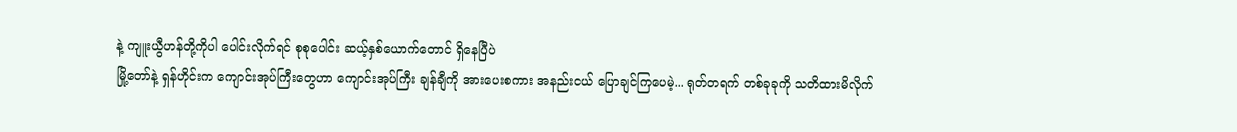နဲ့ ကျူးယွီဟန်တို့ကိုပါ ပေါင်းလိုက်ရင် စုစုပေါင်း ဆယ့်နှစ်ယောက်တောင် ရှိနေပြီပဲ
မြို့တော်နဲ့ ရှန်ဟိုင်းက ကျောင်းအုပ်ကြီးတွေဟာ ကျောင်းအုပ်ကြီး ချန်ချီကို အားပေးစကား အနည်းငယ် ပြောချင်ကြပေမဲ့... ရုတ်တရက် တစ်ခုခုကို သတိထားမိလိုက်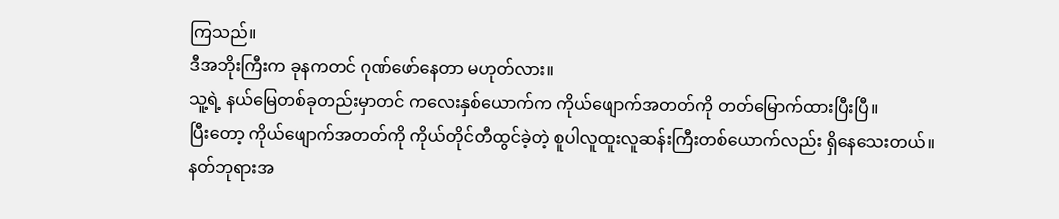ကြသည်။
ဒီအဘိုးကြီးက ခုနကတင် ဂုဏ်ဖော်နေတာ မဟုတ်လား။
သူ့ရဲ့ နယ်မြေတစ်ခုတည်းမှာတင် ကလေးနှစ်ယောက်က ကိုယ်ဖျောက်အတတ်ကို တတ်မြောက်ထားပြီးပြီ။
ပြီးတော့ ကိုယ်ဖျောက်အတတ်ကို ကိုယ်တိုင်တီထွင်ခဲ့တဲ့ စူပါလူထူးလူဆန်းကြီးတစ်ယောက်လည်း ရှိနေသေးတယ်။
နတ်ဘုရားအ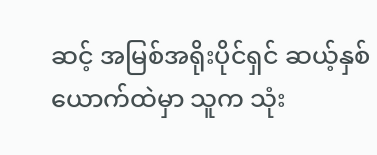ဆင့် အမြစ်အရိုးပိုင်ရှင် ဆယ့်နှစ်ယောက်ထဲမှာ သူက သုံး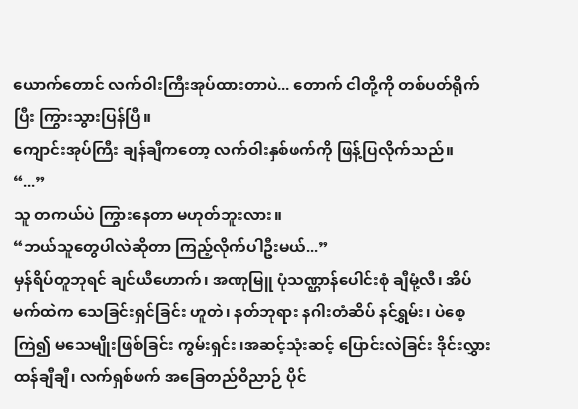ယောက်တောင် လက်ဝါးကြီးအုပ်ထားတာပဲ... တောက် ငါတို့ကို တစ်ပတ်ရိုက်ပြီး ကြွားသွားပြန်ပြီ။
ကျောင်းအုပ်ကြီး ချန်ချီကတော့ လက်ဝါးနှစ်ဖက်ကို ဖြန့်ပြလိုက်သည်။
“...”
သူ တကယ်ပဲ ကြွားနေတာ မဟုတ်ဘူးလား။
“ဘယ်သူတွေပါလဲဆိုတာ ကြည့်လိုက်ပါဦးမယ်...”
မှန်ရိပ်တူဘုရင် ချင်ယီဟောက်၊ အဏုမြူ ပုံသဏ္ဌာန်ပေါင်းစုံ ချီမုံ့လီ၊ အိပ်မက်ထဲက သေခြင်းရှင်ခြင်း ဟူတဲ၊ နတ်ဘုရား နဂါးတံဆိပ် နင်ရွှမ်း၊ ပဲစေ့ကြဲ၍ မသေမျိုးဖြစ်ခြင်း ကွမ်းရှင်း၊အဆင့်သုံးဆင့် ပြောင်းလဲခြင်း ဒိုင်းလွှား ထန်ချီချီ၊ လက်ရှစ်ဖက် အခြေတည်ဝိညာဉ် ပိုင်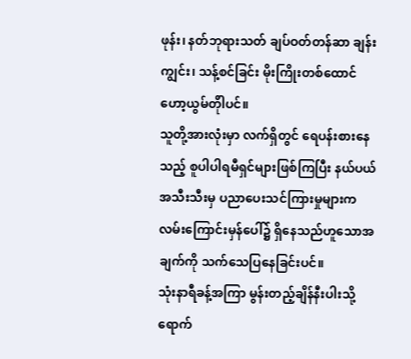ဖုန်း၊ နတ်ဘုရားသတ် ချပ်ဝတ်တန်ဆာ ချန်းကျွင်း၊ သန့်စင်ခြင်း မိုးကြိုးတစ်ထောင် ဟော့ယွမ်တိုါပင်။
သူတို့အားလုံးမှာ လက်ရှိတွင် ရေပန်းစားနေသည့် စူပါပါရမီရှင်များဖြစ်ကြပြီး နယ်ပယ်
အသီးသီးမှ ပညာပေးသင်ကြားမှုများက လမ်းကြောင်းမှန်ပေါ်၌ ရှိနေသည်ဟူသောအချက်ကို သက်သေပြနေခြင်းပင်။
သုံးနာရီခန့်အကြာ မွန်းတည့်ချိန်နီးပါးသို့ ရောက်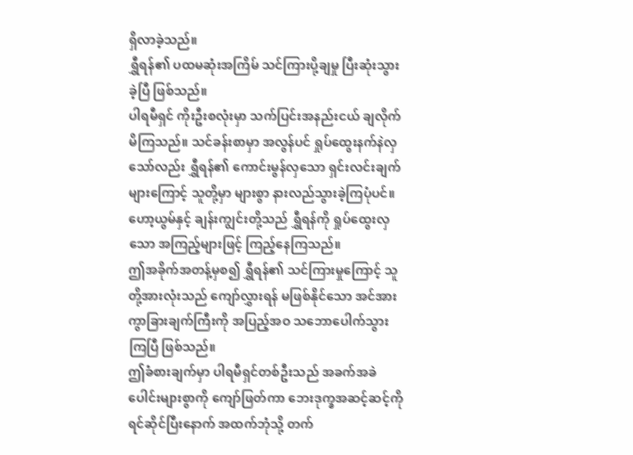ရှိလာခဲ့သည်။
ရွှီရန်၏ ပထမဆုံးအကြိမ် သင်ကြားပို့ချမှု ပြီးဆုံးသွားခဲ့ပြီ ဖြစ်သည်။
ပါရမီရှင် ကိုးဦးစလုံးမှာ သက်ပြင်းအနည်းငယ် ချလိုက်မိကြသည်။ သင်ခန်းစာမှာ အလွန်ပင် ရှုပ်ထွေးနက်နဲလှသော်လည်း ရွှီရန်၏ ကောင်းမွန်လှသော ရှင်းလင်းချက်များကြောင့် သူတို့မှာ များစွာ နားလည်သွားခဲ့ကြပုံပင်။
ဟော့ယွမ်နှင့် ချန်းကျွင်းတို့သည် ရွှီရန်ကို ရှုပ်ထွေးလှသော အကြည့်များဖြင့် ကြည့်နေကြသည်။
ဤအခိုက်အတန့်မှစ၍ ရွှီရန်၏ သင်ကြားမှုကြောင့် သူတို့အားလုံးသည် ကျော်လွှားရန် မဖြစ်နိုင်သော အင်အားကွာခြားချက်ကြီးကို အပြည့်အဝ သဘောပေါက်သွားကြပြီ ဖြစ်သည်။
ဤခံစားချက်မှာ ပါရမီရှင်တစ်ဦးသည် အခက်အခဲပေါင်းများစွာကို ကျော်ဖြတ်ကာ ဘေးဒုက္ခအဆင့်ဆင့်ကို ရင်ဆိုင်ပြီးနောက် အထက်ဘုံသို့ တက်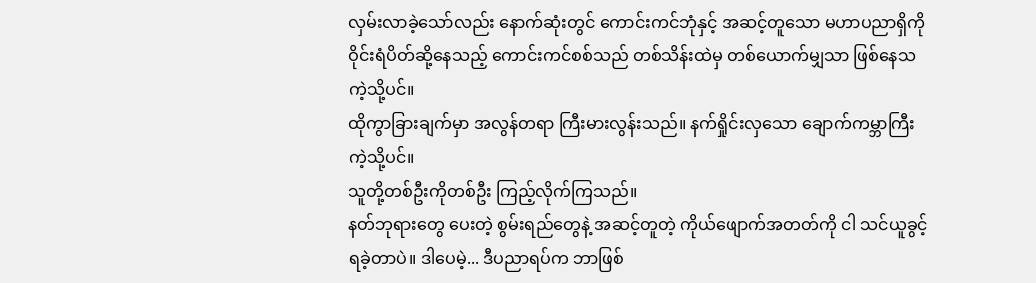လှမ်းလာခဲ့သော်လည်း နောက်ဆုံးတွင် ကောင်းကင်ဘုံနှင့် အဆင့်တူသော မဟာပညာရှိကို ဝိုင်းရံပိတ်ဆို့နေသည့် ကောင်းကင်စစ်သည် တစ်သိန်းထဲမှ တစ်ယောက်မျှသာ ဖြစ်နေသကဲ့သို့ပင်။
ထိုကွာခြားချက်မှာ အလွန်တရာ ကြီးမားလွန်းသည်။ နက်ရှိုင်းလှသော ချောက်ကမ္ဘာကြီးကဲ့သို့ပင်။
သူတို့တစ်ဦးကိုတစ်ဦး ကြည့်လိုက်ကြသည်။
နတ်ဘုရားတွေ ပေးတဲ့ စွမ်းရည်တွေနဲ့ အဆင့်တူတဲ့ ကိုယ်ဖျောက်အတတ်ကို ငါ သင်ယူခွင့် ရခဲ့တာပဲ။ ဒါပေမဲ့... ဒီပညာရပ်က ဘာဖြစ်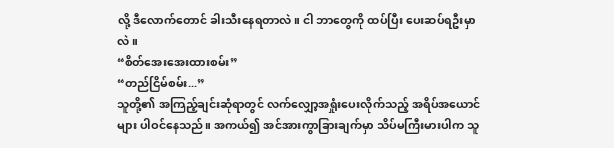လို့ ဒီလောက်တောင် ခါးသီးနေရတာလဲ။ ငါ ဘာတွေကို ထပ်ပြီး ပေးဆပ်ရဦးမှာလဲ။
“စိတ်အေးအေးထားစမ်း”
“တည်ငြိမ်စမ်း...”
သူတို့၏ အကြည့်ချင်းဆုံရာတွင် လက်လျှော့အရှုံးပေးလိုက်သည့် အရိပ်အယောင်များ ပါဝင်နေသည်။ အကယ်၍ အင်အားကွာခြားချက်မှာ သိပ်မကြီးမားပါက သူ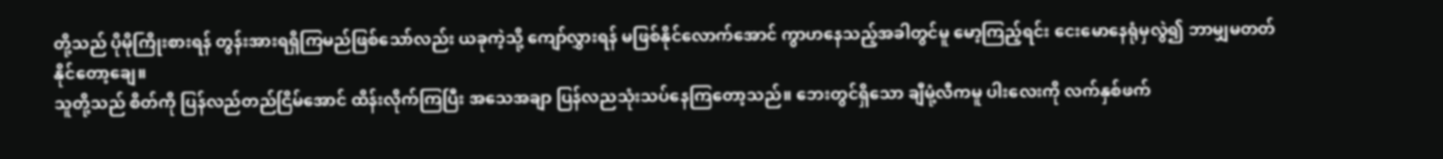တို့သည် ပိုမိုကြိုးစားရန် တွန်းအားရရှိကြမည်ဖြစ်သော်လည်း ယခုကဲ့သို့ ကျော်လွှားရန် မဖြစ်နိုင်လောက်အောင် ကွာဟနေသည့်အခါတွင်မူ မော့ကြည့်ရင်း ငေးမောနေရုံမှလွဲ၍ ဘာမျှမတတ်နိုင်တော့ချေ။
သူတို့သည် စိတ်ကို ပြန်လည်တည်ငြိမ်အောင် ထိန်းလိုက်ကြပြီး အသေအချာ ပြန်လညသုံးသပ်နေကြတော့သည်။ ဘေးတွင်ရှိသော ချီမုံ့လီကမူ ပါးလေးကို လက်နှစ်ဖက်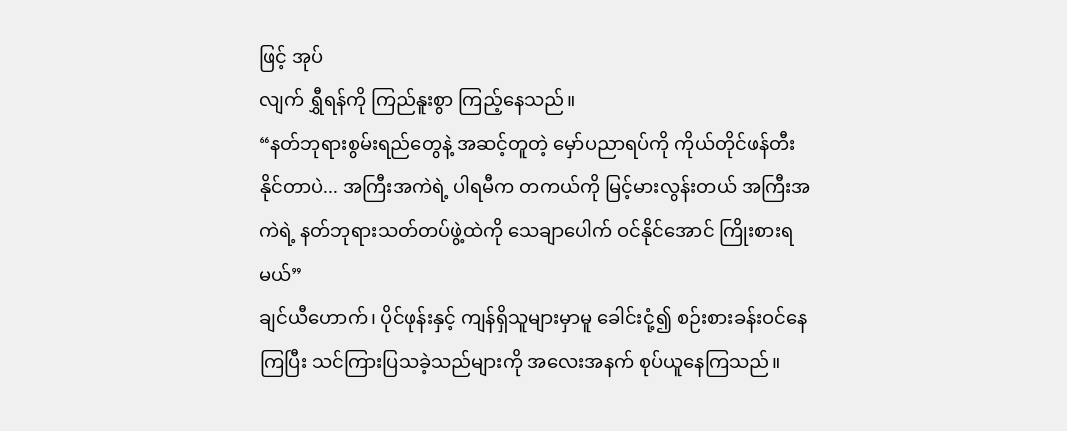ဖြင့် အုပ်
လျက် ရွှီရန်ကို ကြည်နူးစွာ ကြည့်နေသည်။
“နတ်ဘုရားစွမ်းရည်တွေနဲ့ အဆင့်တူတဲ့ မှော်ပညာရပ်ကို ကိုယ်တိုင်ဖန်တီးနိုင်တာပဲ... အကြီးအကဲရဲ့ ပါရမီက တကယ်ကို မြင့်မားလွန်းတယ် အကြီးအကဲရဲ့ နတ်ဘုရားသတ်တပ်ဖွဲ့ထဲကို သေချာပေါက် ဝင်နိုင်အောင် ကြိုးစားရမယ်”
ချင်ယီဟောက်၊ ပိုင်ဖုန်းနှင့် ကျန်ရှိသူများမှာမူ ခေါင်းငုံ့၍ စဉ်းစားခန်းဝင်နေကြပြီး သင်ကြားပြသခဲ့သည်များကို အလေးအနက် စုပ်ယူနေကြသည်။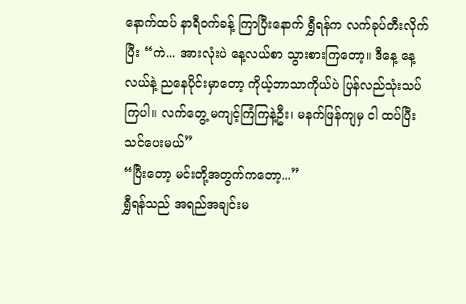နောက်ထပ် နာရီဝက်ခန့် ကြာပြီးနောက် ရွှီရန်က လက်ခုပ်တီးလိုက်ပြီး “ကဲ... အားလုံးပဲ နေ့လယ်စာ သွားစားကြတော့။ ဒီနေ့ နေ့လယ်နဲ့ ညနေပိုင်းမှာတော့ ကိုယ့်ဘာသာကိုယ်ပဲ ပြန်လည်သုံးသပ်ကြပါ။ လက်တွေ့ မကျင့်ကြံကြနဲ့ဦး၊ မနက်ဖြန်ကျမှ ငါ ထပ်ပြီး သင်ပေးမယ်”
“ပြီးတော့ မင်းတို့အတွက်ကတော့...”
ရွှီရန်သည် အရည်အချင်းမ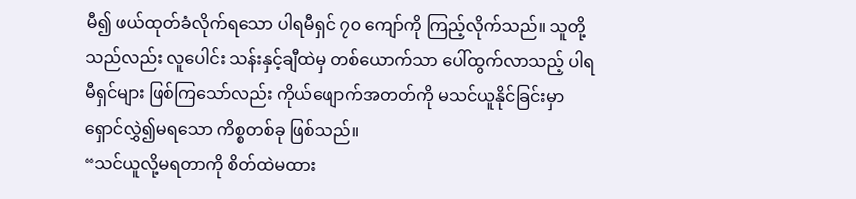မီ၍ ဖယ်ထုတ်ခံလိုက်ရသော ပါရမီရှင် ၇၀ ကျော်ကို ကြည့်လိုက်သည်။ သူတို့သည်လည်း လူပေါင်း သန်းနှင့်ချီထဲမှ တစ်ယောက်သာ ပေါ်ထွက်လာသည့် ပါရမီရှင်များ ဖြစ်ကြသော်လည်း ကိုယ်ဖျောက်အတတ်ကို မသင်ယူနိုင်ခြင်းမှာ ရှောင်လွှဲ၍မရသော ကိစ္စတစ်ခု ဖြစ်သည်။
“သင်ယူလို့မရတာကို စိတ်ထဲမထား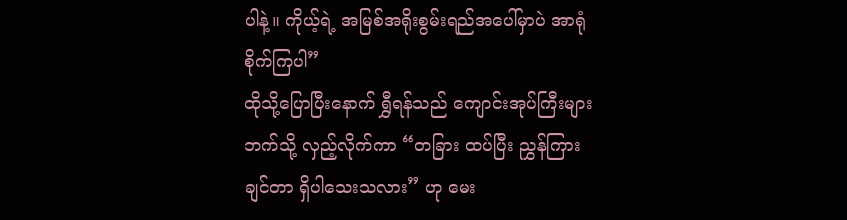ပါနဲ့။ ကိုယ့်ရဲ့ အမြစ်အရိုးစွမ်းရည်အပေါ်မှာပဲ အာရုံစိုက်ကြပါ”
ထိုသို့ပြောပြီးနောက် ရွှီရန်သည် ကျောင်းအုပ်ကြီးများဘက်သို့ လှည့်လိုက်ကာ “တခြား ထပ်ပြီး ညွှန်ကြားချင်တာ ရှိပါသေးသလား” ဟု မေး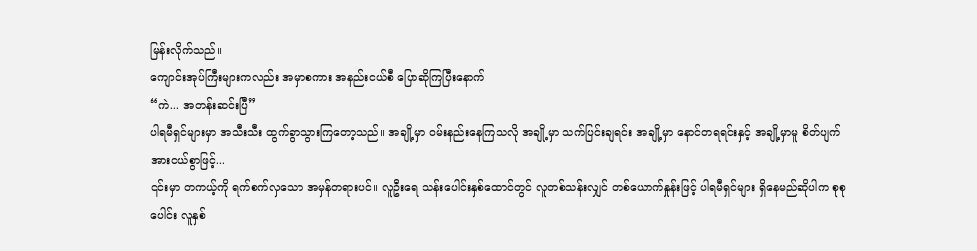မြန်းလိုက်သည်။
ကျောင်းအုပ်ကြီးများကလည်း အမှာစကား အနည်းငယ်စီ ပြောဆိုကြပြီးနောက်
“ကဲ... အတန်းဆင်းပြီ”
ပါရမီရှင်များမှာ အသီးသီး ထွက်ခွာသွားကြတော့သည်။ အချို့မှာ ဝမ်းနည်းနေကြသလို အချို့မှာ သက်ပြင်းချရင်း အချို့မှာ နောင်တရရင်းနှင့် အချို့မှာမူ စိတ်ပျက်အားငယ်စွာဖြင့်...
၎င်းမှာ တကယ့်ကို ရက်စက်လှသော အမှန်တရားပင်။ လူဦးရေ သန်းပေါင်းနှစ်ထောင်တွင် လူတစ်သန်းလျှင် တစ်ယောက်နှုန်းဖြင့် ပါရမီရှင်များ ရှိနေမည်ဆိုပါက စုစုပေါင်း လူနှစ်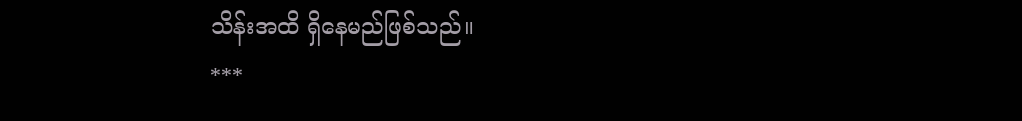သိန်းအထိ ရှိနေမည်ဖြစ်သည်။
***